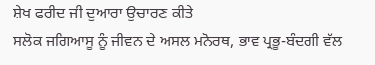ਸ਼ੇਖ ਫਰੀਦ ਜੀ ਦੁਆਰਾ ਉਚਾਰਣ ਕੀਤੇ
ਸਲੋਕ ਜਗਿਆਸੂ ਨੂੰ ਜੀਵਨ ਦੇ ਅਸਲ ਮਨੋਰਥ, ਭਾਵ ਪ੍ਰਭੂ-ਬੰਦਗੀ ਵੱਲ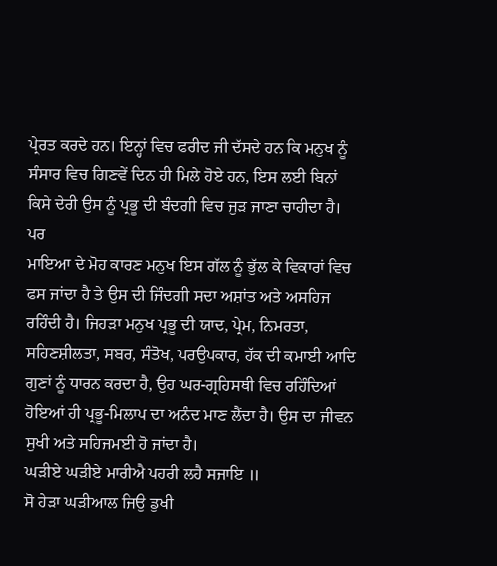ਪ੍ਰੇਰਤ ਕਰਦੇ ਹਨ। ਇਨ੍ਹਾਂ ਵਿਚ ਫਰੀਦ ਜੀ ਦੱਸਦੇ ਹਨ ਕਿ ਮਨੁਖ ਨੂੰ ਸੰਸਾਰ ਵਿਚ ਗਿਣਵੇਂ ਦਿਨ ਹੀ ਮਿਲੇ ਹੋਏ ਹਨ, ਇਸ ਲਈ ਬਿਨਾਂ ਕਿਸੇ ਦੇਰੀ ਉਸ ਨੂੰ ਪ੍ਰਭੂ ਦੀ ਬੰਦਗੀ ਵਿਚ ਜੁੜ ਜਾਣਾ ਚਾਹੀਦਾ ਹੈ। ਪਰ
ਮਾਇਆ ਦੇ ਮੋਹ ਕਾਰਣ ਮਨੁਖ ਇਸ ਗੱਲ ਨੂੰ ਭੁੱਲ ਕੇ ਵਿਕਾਰਾਂ ਵਿਚ ਫਸ ਜਾਂਦਾ ਹੈ ਤੇ ਉਸ ਦੀ ਜਿੰਦਗੀ ਸਦਾ ਅਸ਼ਾਂਤ ਅਤੇ ਅਸਹਿਜ ਰਹਿੰਦੀ ਹੈ। ਜਿਹੜਾ ਮਨੁਖ ਪ੍ਰਭੂ ਦੀ ਯਾਦ, ਪ੍ਰੇਮ, ਨਿਮਰਤਾ, ਸਹਿਣਸ਼ੀਲਤਾ, ਸਬਰ, ਸੰਤੋਖ, ਪਰਉਪਕਾਰ, ਹੱਕ ਦੀ ਕਮਾਈ ਆਦਿ ਗੁਣਾਂ ਨੂੰ ਧਾਰਨ ਕਰਦਾ ਹੈ, ਉਹ ਘਰ-ਗ੍ਰਹਿਸਥੀ ਵਿਚ ਰਹਿੰਦਿਆਂ ਹੋਇਆਂ ਹੀ ਪ੍ਰਭੂ-ਮਿਲਾਪ ਦਾ ਅਨੰਦ ਮਾਣ ਲੈਂਦਾ ਹੈ। ਉਸ ਦਾ ਜੀਵਨ ਸੁਖੀ ਅਤੇ ਸਹਿਜਮਈ ਹੋ ਜਾਂਦਾ ਹੈ।
ਘੜੀਏ ਘੜੀਏ ਮਾਰੀਐ ਪਹਰੀ ਲਹੈ ਸਜਾਇ ॥
ਸੋ ਹੇੜਾ ਘੜੀਆਲ ਜਿਉ ਡੁਖੀ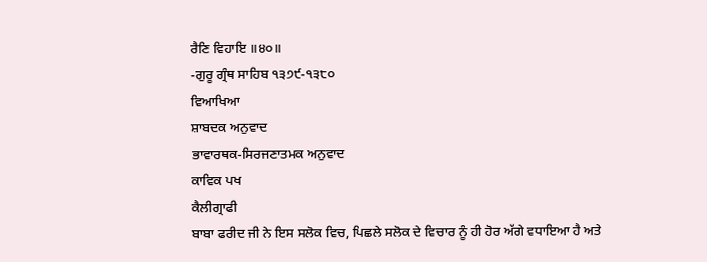ਰੈਣਿ ਵਿਹਾਇ ॥੪੦॥
-ਗੁਰੂ ਗ੍ਰੰਥ ਸਾਹਿਬ ੧੩੭੯-੧੩੮੦
ਵਿਆਖਿਆ
ਸ਼ਾਬਦਕ ਅਨੁਵਾਦ
ਭਾਵਾਰਥਕ-ਸਿਰਜਣਾਤਮਕ ਅਨੁਵਾਦ
ਕਾਵਿਕ ਪਖ
ਕੈਲੀਗ੍ਰਾਫੀ
ਬਾਬਾ ਫਰੀਦ ਜੀ ਨੇ ਇਸ ਸਲੋਕ ਵਿਚ, ਪਿਛਲੇ ਸਲੋਕ ਦੇ ਵਿਚਾਰ ਨੂੰ ਹੀ ਹੋਰ ਅੱਗੇ ਵਧਾਇਆ ਹੈ ਅਤੇ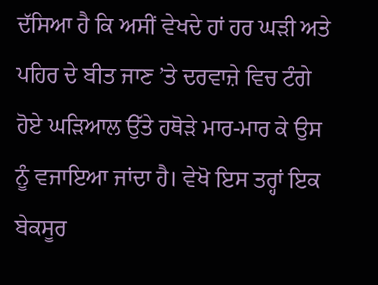ਦੱਸਿਆ ਹੈ ਕਿ ਅਸੀਂ ਵੇਖਦੇ ਹਾਂ ਹਰ ਘੜੀ ਅਤੇ ਪਹਿਰ ਦੇ ਬੀਤ ਜਾਣ ’ਤੇ ਦਰਵਾਜ਼ੇ ਵਿਚ ਟੰਗੇ ਹੋਏ ਘੜਿਆਲ ਉੱਤੇ ਹਥੋੜੇ ਮਾਰ-ਮਾਰ ਕੇ ਉਸ ਨੂੰ ਵਜਾਇਆ ਜਾਂਦਾ ਹੈ। ਵੇਖੋ ਇਸ ਤਰ੍ਹਾਂ ਇਕ ਬੇਕਸੂਰ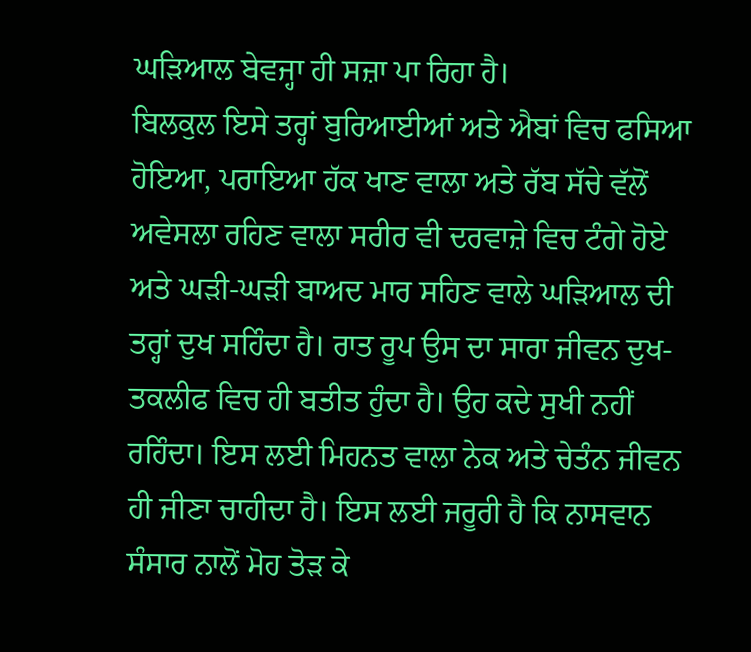ਘੜਿਆਲ ਬੇਵਜ੍ਹਾ ਹੀ ਸਜ਼ਾ ਪਾ ਰਿਹਾ ਹੈ।
ਬਿਲਕੁਲ ਇਸੇ ਤਰ੍ਹਾਂ ਬੁਰਿਆਈਆਂ ਅਤੇ ਐਬਾਂ ਵਿਚ ਫਸਿਆ ਹੋਇਆ, ਪਰਾਇਆ ਹੱਕ ਖਾਣ ਵਾਲਾ ਅਤੇ ਰੱਬ ਸੱਚੇ ਵੱਲੋਂ ਅਵੇਸਲਾ ਰਹਿਣ ਵਾਲਾ ਸਰੀਰ ਵੀ ਦਰਵਾਜ਼ੇ ਵਿਚ ਟੰਗੇ ਹੋਏ ਅਤੇ ਘੜੀ-ਘੜੀ ਬਾਅਦ ਮਾਰ ਸਹਿਣ ਵਾਲੇ ਘੜਿਆਲ ਦੀ ਤਰ੍ਹਾਂ ਦੁਖ ਸਹਿੰਦਾ ਹੈ। ਰਾਤ ਰੂਪ ਉਸ ਦਾ ਸਾਰਾ ਜੀਵਨ ਦੁਖ-ਤਕਲੀਫ ਵਿਚ ਹੀ ਬਤੀਤ ਹੁੰਦਾ ਹੈ। ਉਹ ਕਦੇ ਸੁਖੀ ਨਹੀਂ ਰਹਿੰਦਾ। ਇਸ ਲਈ ਮਿਹਨਤ ਵਾਲਾ ਨੇਕ ਅਤੇ ਚੇਤੰਨ ਜੀਵਨ ਹੀ ਜੀਣਾ ਚਾਹੀਦਾ ਹੈ। ਇਸ ਲਈ ਜਰੂਰੀ ਹੈ ਕਿ ਨਾਸਵਾਨ ਸੰਸਾਰ ਨਾਲੋਂ ਮੋਹ ਤੋੜ ਕੇ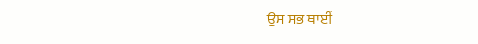ਉਸ ਸਭ ਥਾਈਂ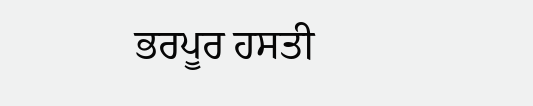ਭਰਪੂਰ ਹਸਤੀ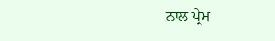ਨਾਲ ਪ੍ਰੇਮ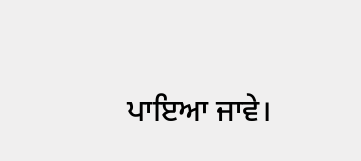ਪਾਇਆ ਜਾਵੇ।